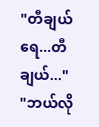"တီချယ်ရေ...တီချယ်..."
"ဘယ်လို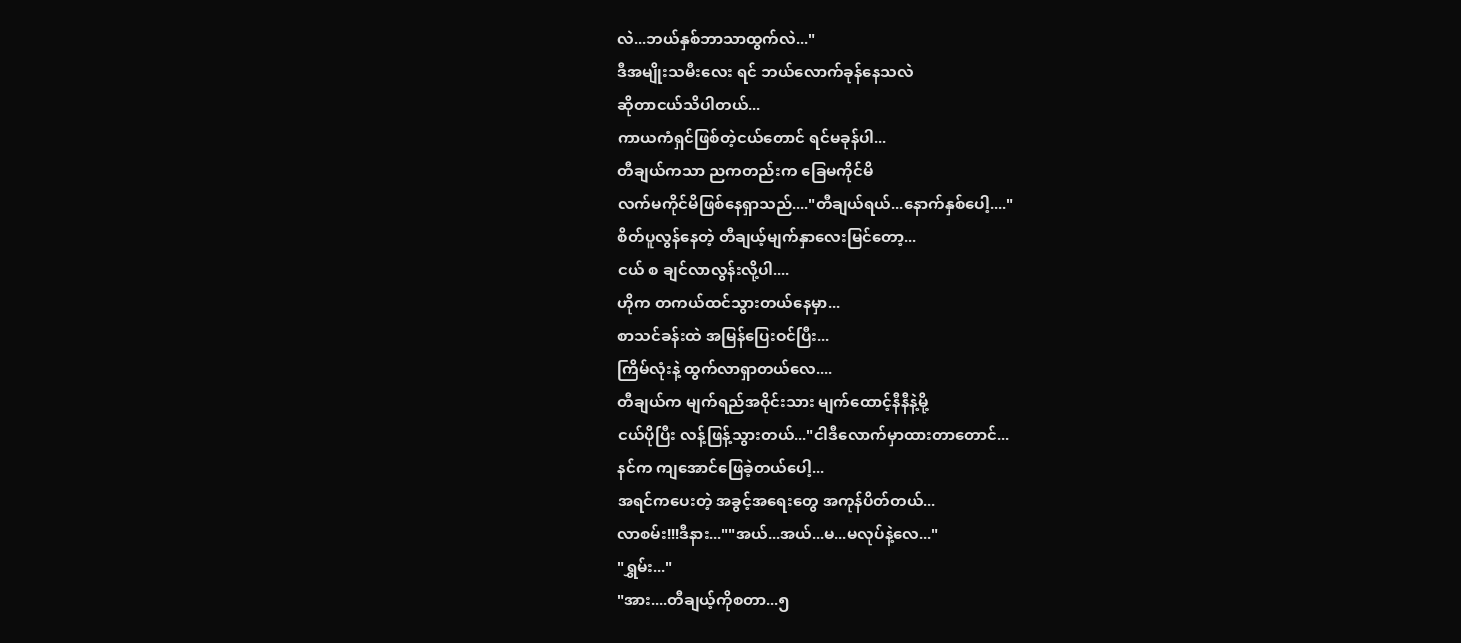လဲ...ဘယ်နှစ်ဘာသာထွက်လဲ..."
ဒီအမျိုးသမီးလေး ရင် ဘယ်လောက်ခုန်နေသလဲ
ဆိုတာငယ်သိပါတယ်...
ကာယကံရှင်ဖြစ်တဲ့ငယ်တောင် ရင်မခုန်ပါ...
တီချယ်ကသာ ညကတည်းက ခြေမကိုင်မိ
လက်မကိုင်မိဖြစ်နေရှာသည်...."တီချယ်ရယ်...နောက်နှစ်ပေါ့...."
စိတ်ပူလွန်နေတဲ့ တီချယ့်မျက်နှာလေးမြင်တော့...
ငယ် စ ချင်လာလွန်းလို့ပါ....
ဟိုက တကယ်ထင်သွားတယ်နေမှာ...
စာသင်ခန်းထဲ အမြန်ပြေးဝင်ပြီး...
ကြိမ်လုံးနဲ့ ထွက်လာရှာတယ်လေ....
တီချယ်က မျက်ရည်အဝိုင်းသား မျက်ထောင့်နီနီနဲ့မို့
ငယ်ပိုပြီး လန့်ဖြန့်သွားတယ်..."ငါဒီလောက်မှာထားတာတောင်...
နင်က ကျအောင်ဖြေခဲ့တယ်ပေါ့...
အရင်ကပေးတဲ့ အခွင့်အရေးတွေ အကုန်ပိတ်တယ်...
လာစမ်း!!!ဒီနား...""အယ်...အယ်...မ...မလုပ်နဲ့လေ..."
"ရွှမ်း..."
"အား....တီချယ့်ကိုစတာ...၅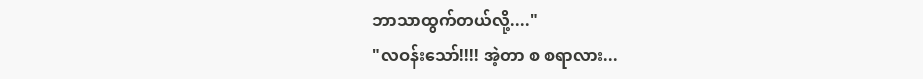ဘာသာထွက်တယ်လို့...."
"လဝန်းသော်!!!! အဲ့တာ စ စရာလား...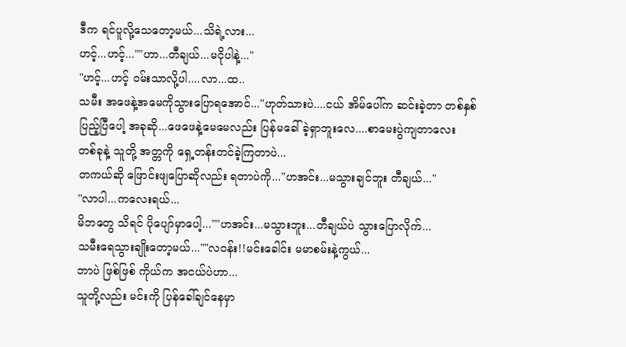ဒီက ရင်ပူလို့သေတော့မယ်...သိရဲ့လား...
ဟင့်...ဟင့်...""ဟာ...တီချယ်...မငိုပါနဲ့..."
"ဟင့်...ဟင့် ဝမ်းသာလို့ပါ....လာ...ထ..
သမီး အဖေနဲ့အမေကိုသွားပြောရအောင်..."ဟုတ်သားပဲ....ငယ် အိမ်ပေါ်က ဆင်းခဲ့တာ တစ်နှစ်ပြည့်ပြီပေါ့ အခုဆို...ဖေဖေနဲ့မေမေလည်း ပြန်မခေါ်ခဲ့ရှာဘူးလေ....စာမေးပွဲကျတာလေး တစ်ခုနဲ့ သူတို့ အတ္တကို ရှေ့တန်းတင်ခဲ့ကြတာပဲ...
တကယ်ဆို ဖြောင်းဖျပြောဆိုလည်း ရတာပဲကို..."ဟအင်း...မသွားချင်ဘူး တီချယ်..."
"လာပါ...ကလေးရယ်...
မိဘတွေ သိရင် ပိုပျော်မှာပေါ့...""ဟအင်း...မသွားဘူး...တီချယ်ပဲ သွားပြောလိုက်...
သမီးရေသွားချိုးတော့မယ်...""လဝန်း!!မင်းခေါင်း မမာစမ်းနဲ့ကွယ်...
ဘာပဲ ဖြစ်ဖြစ် ကိုယ်က အငယ်ပဲဟာ...
သူတို့လည်း မင်းကို ပြန်ခေါ်ချင်နေမှာ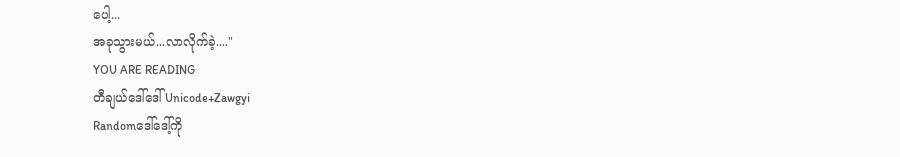ပေါ့...
အခုသွားမယ်...လာလိုက်ခဲ့...."
YOU ARE READING
တီချယ်ဒေါ်ဒေါ် Unicode+Zawgyi
Randomဒေါ်ဒေါ့်ကို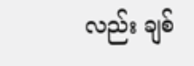လည်း ချစ်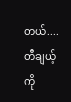တယ်.... တီချယ့်ကို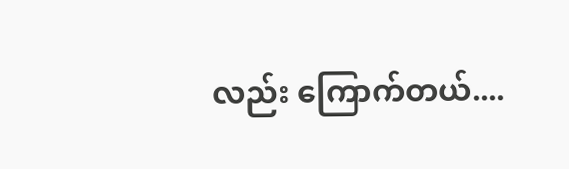လည်း ကြောက်တယ်....